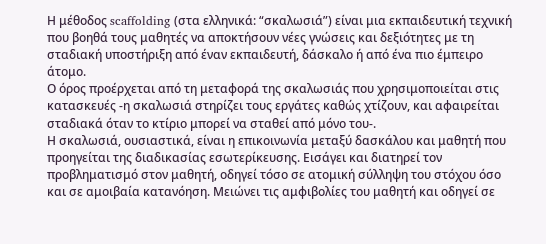Η μέθοδος scaffolding (στα ελληνικά: “σκαλωσιά”) είναι μια εκπαιδευτική τεχνική που βοηθά τους μαθητές να αποκτήσουν νέες γνώσεις και δεξιότητες με τη σταδιακή υποστήριξη από έναν εκπαιδευτή, δάσκαλο ή από ένα πιο έμπειρο άτομο.
Ο όρος προέρχεται από τη μεταφορά της σκαλωσιάς που χρησιμοποιείται στις κατασκευές -η σκαλωσιά στηρίζει τους εργάτες καθώς χτίζουν, και αφαιρείται σταδιακά όταν το κτίριο μπορεί να σταθεί από μόνο του-.
Η σκαλωσιά, ουσιαστικά, είναι η επικοινωνία μεταξύ δασκάλου και μαθητή που προηγείται της διαδικασίας εσωτερίκευσης. Εισάγει και διατηρεί τον προβληματισμό στον μαθητή, οδηγεί τόσο σε ατομική σύλληψη του στόχου όσο και σε αμοιβαία κατανόηση. Μειώνει τις αμφιβολίες του μαθητή και οδηγεί σε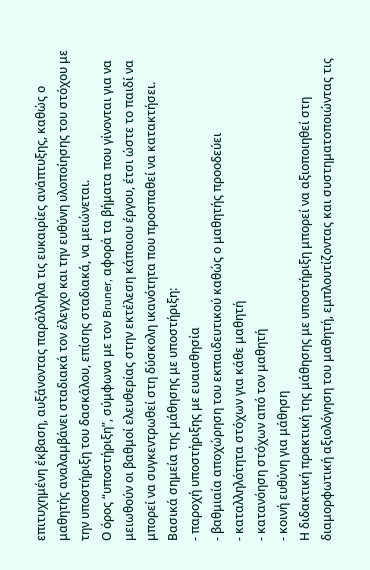επιτυχημένη έκβαση, αυξάνοντας παράλληλα τις ευκαιρίες ανάπτυξης, καθώς ο μαθητής αναλαμβάνει σταδιακά τον έλεγχο και την ευθύνη υλοποίησης του στόχου με την υποστήριξη του δασκάλου, επίσης σταδιακά, να μειώνεται.
Ο όρος “υποστήριξη”, σύμφωνα με τον Bruner, αφορά τα βήματα που γίνονται για να μειωθούν οι βαθμοί ελευθερίας στην εκτέλεση κάποιου έργου, έτσι ώστε το παιδί να μπορεί να συγκεντρωθεί στη δύσκολη ικανότητα που προσπαθεί να κατακτήσει.
Βασικά σημεία της μάθησης με υποστήριξη:
- παροχή υποστήριξης με ευαισθησία
- βαθμιαία αποχώρηση του εκπαιδευτικού καθώς ο μαθητής προοδεύει
- καταλληλότητα στόχων για κάθε μαθητή
- κατανόηση στόχων από τον μαθητή
- κοινή ευθύνη για μάθηση
Η διδακτική πρακτική της μάθησης με υποστήριξη μπορεί να αξιοποιηθεί στη διαμορφωτική αξιολόγηση του μαθητή, εμπλουτίζοντας και συστηματοποιώντας τις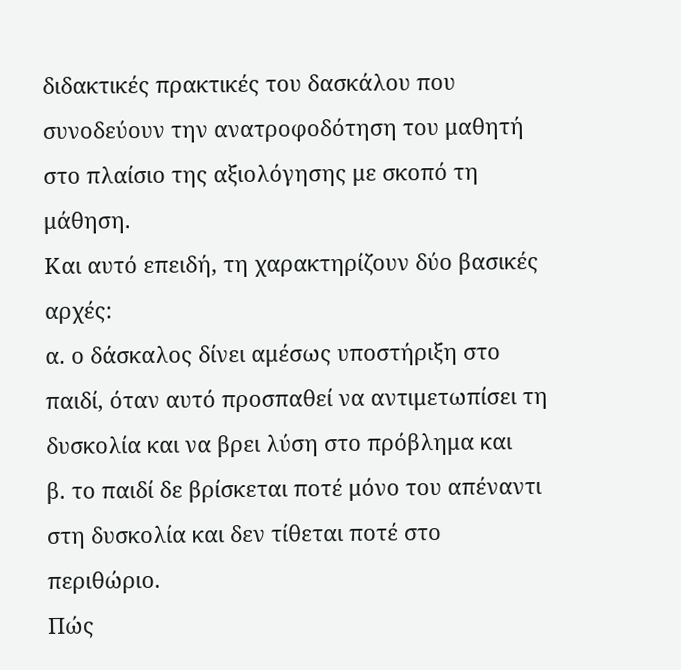διδακτικές πρακτικές του δασκάλου που συνοδεύουν την ανατροφοδότηση του μαθητή στο πλαίσιο της αξιολόγησης με σκοπό τη μάθηση.
Και αυτό επειδή, τη χαρακτηρίζουν δύο βασικές αρχές:
α. ο δάσκαλος δίνει αμέσως υποστήριξη στο παιδί, όταν αυτό προσπαθεί να αντιμετωπίσει τη δυσκολία και να βρει λύση στο πρόβλημα και
β. το παιδί δε βρίσκεται ποτέ μόνο του απέναντι στη δυσκολία και δεν τίθεται ποτέ στο περιθώριο.
Πώς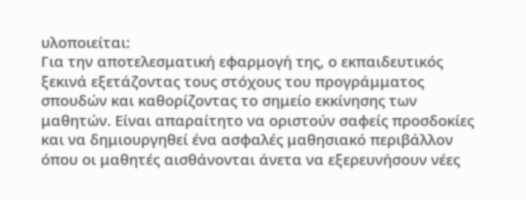υλοποιείται:
Για την αποτελεσματική εφαρμογή της, ο εκπαιδευτικός ξεκινά εξετάζοντας τους στόχους του προγράμματος σπουδών και καθορίζοντας το σημείο εκκίνησης των μαθητών. Είναι απαραίτητο να οριστούν σαφείς προσδοκίες και να δημιουργηθεί ένα ασφαλές μαθησιακό περιβάλλον όπου οι μαθητές αισθάνονται άνετα να εξερευνήσουν νέες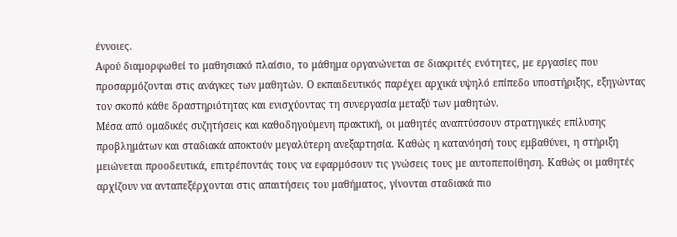έννοιες.
Αφού διαμορφωθεί το μαθησιακό πλαίσιο, το μάθημα οργανώνεται σε διακριτές ενότητες, με εργασίες που προσαρμόζονται στις ανάγκες των μαθητών. Ο εκπαιδευτικός παρέχει αρχικά υψηλό επίπεδο υποστήριξης, εξηγώντας τον σκοπό κάθε δραστηριότητας και ενισχύοντας τη συνεργασία μεταξύ των μαθητών.
Μέσα από ομαδικές συζητήσεις και καθοδηγούμενη πρακτική, οι μαθητές αναπτύσσουν στρατηγικές επίλυσης προβλημάτων και σταδιακά αποκτούν μεγαλύτερη ανεξαρτησία. Καθώς η κατανόησή τους εμβαθύνει, η στήριξη μειώνεται προοδευτικά, επιτρέποντάς τους να εφαρμόσουν τις γνώσεις τους με αυτοπεποίθηση. Καθώς οι μαθητές αρχίζουν να ανταπεξέρχονται στις απαιτήσεις του μαθήματος, γίνονται σταδιακά πιο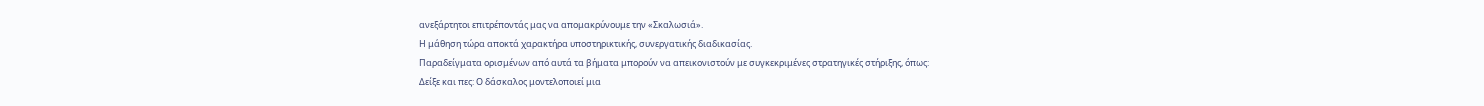ανεξάρτητοι επιτρέποντάς μας να απομακρύνουμε την «Σκαλωσιά».
Η μάθηση τώρα αποκτά χαρακτήρα υποστηρικτικής, συνεργατικής διαδικασίας.
Παραδείγματα ορισμένων από αυτά τα βήματα μπορούν να απεικονιστούν με συγκεκριμένες στρατηγικές στήριξης, όπως:
Δείξε και πες: Ο δάσκαλος μοντελοποιεί μια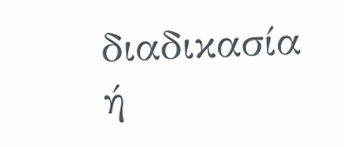διαδικασία ή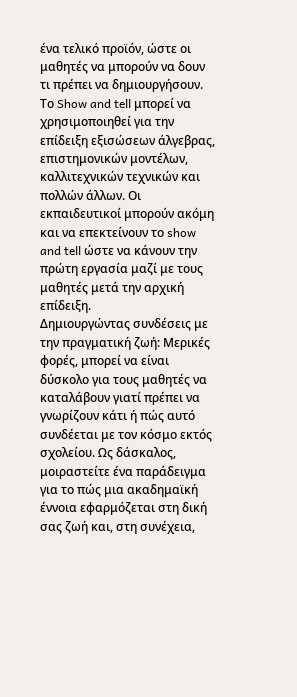ένα τελικό προϊόν, ώστε οι μαθητές να μπορούν να δουν τι πρέπει να δημιουργήσουν. Το Show and tell μπορεί να χρησιμοποιηθεί για την επίδειξη εξισώσεων άλγεβρας, επιστημονικών μοντέλων, καλλιτεχνικών τεχνικών και πολλών άλλων. Οι εκπαιδευτικοί μπορούν ακόμη και να επεκτείνουν το show and tell ώστε να κάνουν την πρώτη εργασία μαζί με τους μαθητές μετά την αρχική επίδειξη.
Δημιουργώντας συνδέσεις με την πραγματική ζωή: Μερικές φορές, μπορεί να είναι δύσκολο για τους μαθητές να καταλάβουν γιατί πρέπει να γνωρίζουν κάτι ή πώς αυτό συνδέεται με τον κόσμο εκτός σχολείου. Ως δάσκαλος, μοιραστείτε ένα παράδειγμα για το πώς μια ακαδημαϊκή έννοια εφαρμόζεται στη δική σας ζωή και, στη συνέχεια,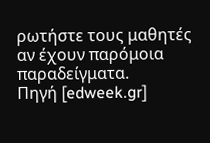ρωτήστε τους μαθητές αν έχουν παρόμοια παραδείγματα.
Πηγή [edweek.gr]